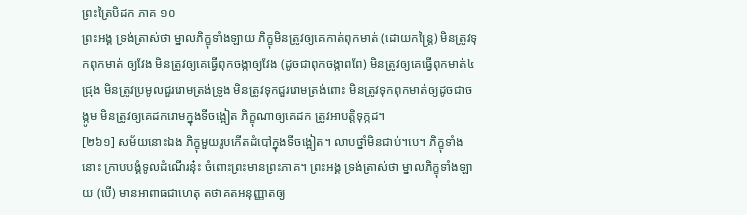ព្រះត្រៃបិដក ភាគ ១០
ព្រះអង្គ ទ្រង់ត្រាស់ថា ម្នាលភិក្ខុទាំងឡាយ ភិក្ខុមិនត្រូវឲ្យគេកាត់ពុកមាត់ (ដោយកន្ត្រៃ) មិនត្រូវទុកពុកមាត់ ឲ្យវែង មិនត្រូវឲ្យគេធ្វើពុកចង្កាឲ្យវែង (ដូចជាពុកចង្កាពពែ) មិនត្រូវឲ្យគេធ្វើពុកមាត់៤ជ្រុង មិនត្រូវប្រមូលជួររោមត្រង់ទ្រូង មិនត្រូវទុកជួររោមត្រង់ពោះ មិនត្រូវទុកពុកមាត់ឲ្យដូចជាចង្កូម មិនត្រូវឲ្យគេដករោមក្នុងទីចង្អៀត ភិក្ខុណាឲ្យគេដក ត្រូវអាបត្តិទុក្កដ។
[២៦១] សម័យនោះឯង ភិក្ខុមួយរូបកើតដំបៅក្នុងទីចង្អៀត។ លាបថ្នាំមិនជាប់។បេ។ ភិក្ខុទាំងនោះ ក្រាបបង្គំទូលដំណើរនុ៎ះ ចំពោះព្រះមានព្រះភាគ។ ព្រះអង្គ ទ្រង់ត្រាស់ថា ម្នាលភិក្ខុទាំងឡាយ (បើ) មានអាពាធជាហេតុ តថាគតអនុញ្ញាតឲ្យ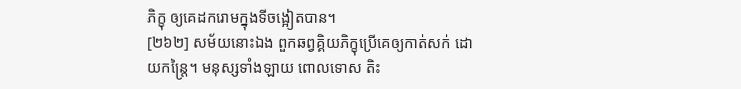ភិក្ខុ ឲ្យគេដករោមក្នុងទីចង្អៀតបាន។
[២៦២] សម័យនោះឯង ពួកឆព្វគ្គិយភិក្ខុប្រើគេឲ្យកាត់សក់ ដោយកន្ត្រៃ។ មនុស្សទាំងឡាយ ពោលទោស តិះ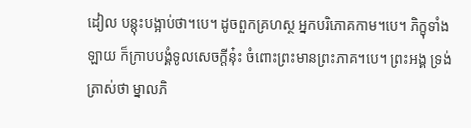ដៀល បន្តុះបង្អាប់ថា។បេ។ ដូចពួកគ្រហស្ថ អ្នកបរិភោគកាម។បេ។ ភិក្ខុទាំងឡាយ ក៏ក្រាបបង្គំទូលសេចក្តីនុ៎ះ ចំពោះព្រះមានព្រះភាគ។បេ។ ព្រះអង្គ ទ្រង់ត្រាស់ថា ម្នាលភិ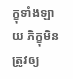ក្ខុទាំងឡាយ ភិក្ខុមិនត្រូវឲ្យ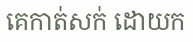គេកាត់សក់ ដោយក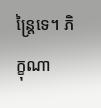ន្ត្រៃទេ។ ភិក្ខុណា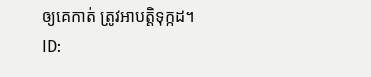ឲ្យគេកាត់ ត្រូវអាបត្តិទុក្កដ។
ID: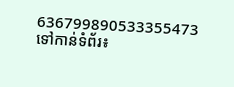636799890533355473
ទៅកាន់ទំព័រ៖